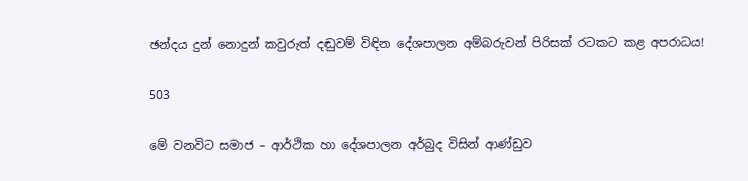ඡන්දය දුන් නොදුන් කවුරුත් දඬුවම් විඳින දේශපාලන අම්බරුවන් පිරිසක් රටකට කළ අපරාධය!

503

මේ වනවිට සමාජ – ආර්ථික හා දේශපාලන අර්බුද විසින් ආණ්ඩුව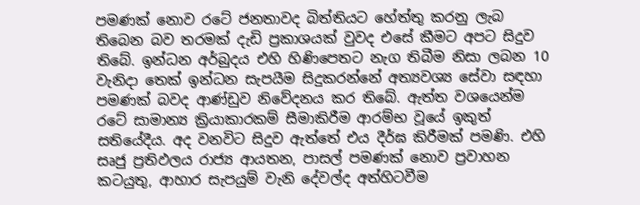පමණක් නොව රටේ ජනතාවද බිත්තියට හේත්තු කරනු ලැබ තිබෙන බව තරමක් දැඩි ප්‍රකාශයක් වුවද එසේ කීමට අපට සිදුව තිබේ. ඉන්ධන අර්බුදය එහි හිණිපෙතට නැග තිබීම නිසා ලබන 10 වැනිදා තෙක් ඉන්ධන සැපයීම සිදුකරන්නේ අත්‍යවශ්‍ය සේවා සඳහා පමණක් බවද ආණ්ඩුව නිවේදනය කර තිබේ. ඇත්ත වශයෙන්ම රටේ සාමාන්‍ය ක්‍රියාකාරකම් සීමාකිරීම ආරම්භ වූයේ ඉකුත් සතියේදීය. අද වනවිට සිදුව ඇත්තේ එය දීර්ඝ කිරීමක් පමණි. එහි සෘජු ප්‍රතිඵලය රාජ්‍ය ආයතන, පාසල් පමණක් නොව ප්‍රවාහන කටයුතු, ආහාර සැපයුම් වැනි දේවල්ද අත්හිටවීම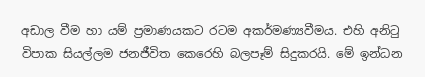අඩාල වීම හා යම් ප්‍රමාණයකට රටම අකර්මණ්‍යවීමය. එහි අනිටු විපාක සියල්ලම ජනජීවිත කෙරෙහි බලපෑම් සිදුකරයි. මේ ඉන්ධන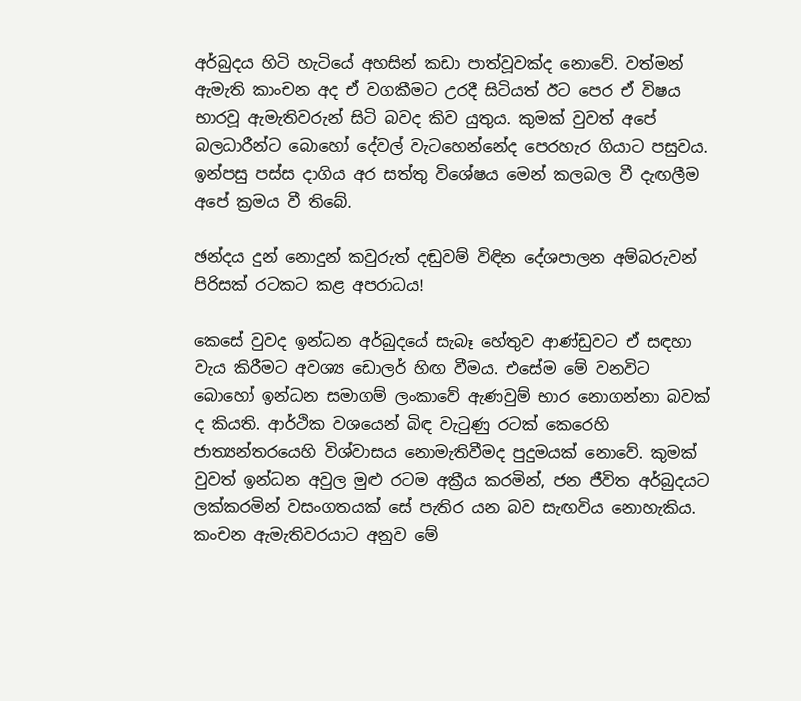අර්බුදය හිටි හැටියේ අහසින් කඩා පාත්වූවක්ද නොවේ. වත්මන් ඇමැති කාංචන අද ඒ වගකීමට උරදී සිටියත් ඊට පෙර ඒ විෂය භාරවූ ඇමැතිවරුන් සිටි බවද කිව යුතුය. කුමක් වුවත් අපේ බලධාරීන්ට බොහෝ දේවල් වැටහෙන්නේද පෙරහැර ගියාට පසුවය. ඉන්පසු පස්ස දාගිය අර සත්තු විශේෂය මෙන් කලබල වී දැඟලීම අපේ ක්‍රමය වී තිබේ.

ඡන්දය දුන් නොදුන් කවුරුත් දඬුවම් විඳින දේශපාලන අම්බරුවන් පිරිසක් රටකට කළ අපරාධය!

කෙසේ වුවද ඉන්ධන අර්බුදයේ සැබෑ හේතුව ආණ්ඩුවට ඒ සඳහා වැය කිරීමට අවශ්‍ය ඩොලර් හිඟ වීමය. එසේම මේ වනවිට බොහෝ ඉන්ධන සමාගම් ලංකාවේ ඇණවුම් භාර නොගන්නා බවක් ද කියති. ආර්ථික වශයෙන් බිඳ වැටුණු රටක් කෙරෙහි ජාත්‍යන්තරයෙහි විශ්වාසය නොමැතිවීමද පුදුමයක් නොවේ. කුමක් වුවත් ඉන්ධන අවුල මුළු රටම අක්‍රීය කරමින්, ජන ජීවිත අර්බුදයට ලක්කරමින් වසංගතයක් සේ පැතිර යන බව සැඟවිය නොහැකිය. කංචන ඇමැතිවරයාට අනුව මේ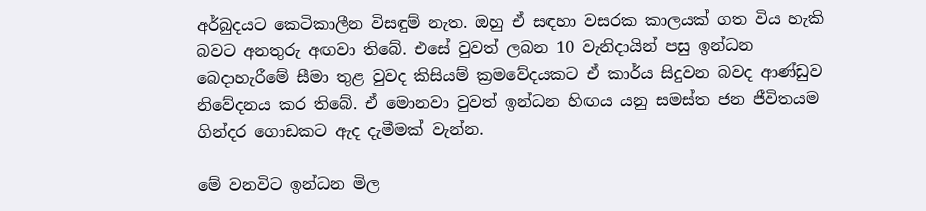අර්බුදයට කෙටිකාලීන විසඳුම් නැත. ඔහු ඒ සඳහා වසරක කාලයක් ගත විය හැකි බවට අනතුරු අඟවා තිබේ. එසේ වුවත් ලබන 10 වැනිදායින් පසු ඉන්ධන බෙදාහැරීමේ සීමා තුළ වුවද කිසියම් ක්‍රමවේදයකට ඒ කාර්ය සිදුවන බවද ආණ්ඩුව නිවේදනය කර තිබේ. ඒ මොනවා වුවත් ඉන්ධන හිඟය යනු සමස්ත ජන ජීවිතයම ගින්දර ගොඩකට ඇද දැමීමක් වැන්න.

මේ වනවිට ඉන්ධන මිල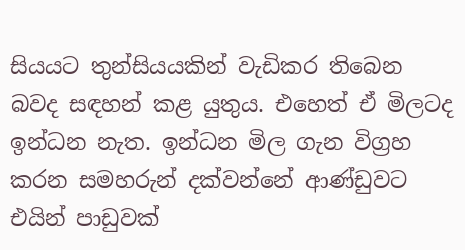සියයට තුන්සියයකින් වැඩිකර තිබෙන බවද සඳහන් කළ යුතුය. එහෙත් ඒ මිලටද ඉන්ධන නැත. ඉන්ධන මිල ගැන විග්‍රහ කරන සමහරුන් දක්වන්නේ ආණ්ඩුවට එයින් පාඩුවක්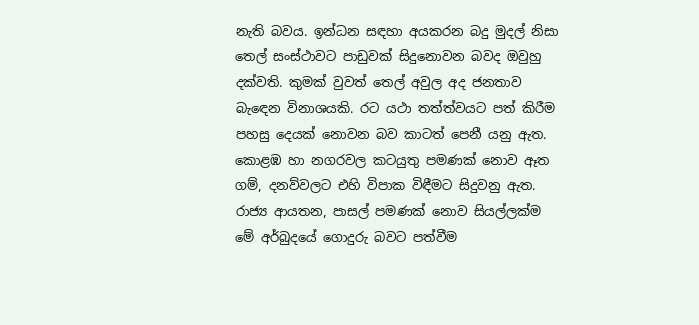නැති බවය. ඉන්ධන සඳහා අයකරන බදු මුදල් නිසා තෙල් සංස්ථාවට පාඩුවක් සිදුනොවන බවද ඔවුහු දක්වති. කුමක් වුවත් තෙල් අවුල අද ජනතාව බැඳෙන විනාශයකි. රට යථා තත්ත්වයට පත් කිරීම පහසු දෙයක් නොවන බව කාටත් පෙනී යනු ඇත. කොළඹ හා නගරවල කටයුතු පමණක් නොව ඈත ගම්, දනව්වලට එහි විපාක විඳීමට සිදුවනු ඇත. රාජ්‍ය ආයතන, පාසල් පමණක් නොව සියල්ලක්ම මේ අර්බුදයේ ගොදුරු බවට පත්වීම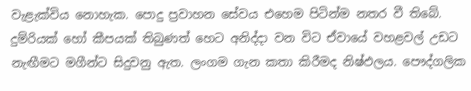වැළැක්විය නොහැක. පොදු ප්‍රවාහන සේවය එහෙම පිටින්ම නතර වී තිබේ. දුම්රියක් හෝ කීපයක් තිබුණත් හෙට අනිද්දා වන විට ඒවායේ වහළවල් උඩට නැඟීමට මගීන්ට සිදුවනු ඇත. ලංගම ගැන කතා කිරීමද නිෂ්ඵලය. පෞද්ගලික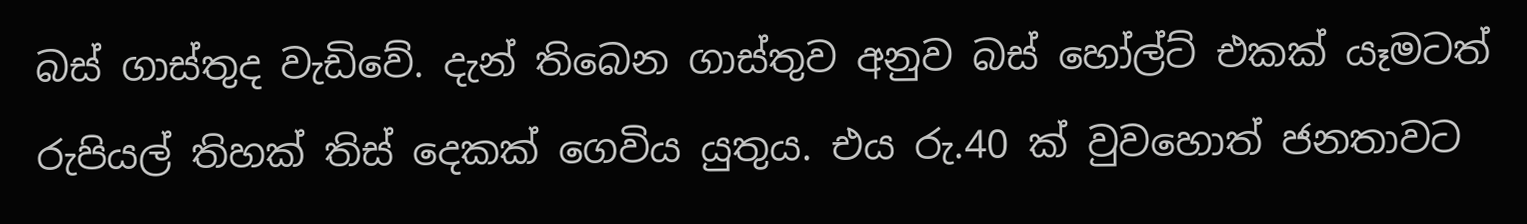බස් ගාස්තුද වැඩිවේ. දැන් තිබෙන ගාස්තුව අනුව බස් හෝල්ට් එකක් යෑමටත් රුපියල් තිහක් තිස් දෙකක් ගෙවිය යුතුය. එය රු.40 ක් වුවහොත් ජනතාවට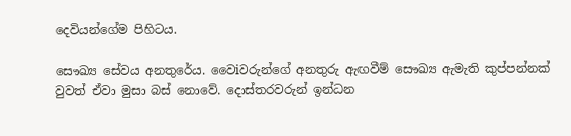දෙවියන්ගේම පිහිටය.

සෞඛ්‍ය සේවය අනතුරේය. වෛiවරුන්ගේ අනතුරු ඇඟවීම් සෞඛ්‍ය ඇමැති කුප්පන්නක් වුවත් ඒවා මුසා බස් නොවේ. දොස්තරවරුන් ඉන්ධන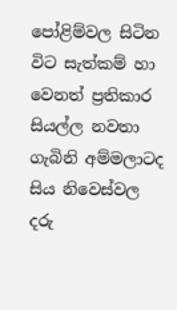පෝළිම්වල සිටින විට සැත්කම් හා වෙනත් ප්‍රතිකාර සියල්ල නවතා ගැබිනි අම්මලාටද සිය නිවෙස්වල දරු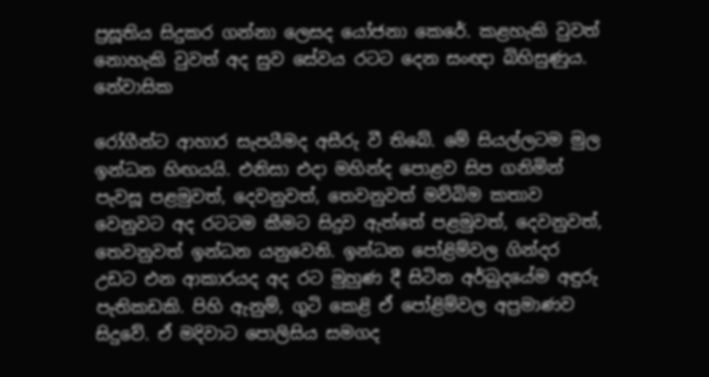ප්‍රසූතිය සිදුකර ගන්නා ලෙසද යෝජනා කෙරේ. කළහැකි වුවත් නොහැකි වුවත් අද සුව සේවය රටට දෙන සංඥා බිහිසුණුය. නේවාසික

රෝගීන්ට ආහාර සැපයීමද අසීරු වී තිබේ. මේ සියල්ලටම මුල ඉන්ධන හිඟයයි. එනිසා එදා මහින්ද පොළව සිප ගනිමින් පැවසූ පළමුවත්, දෙවනුවත්, තෙවනුවත් මව්බිම කතාව වෙනුවට අද රටටම කීමට සිදුව ඇත්තේ පළමුවත්, දෙවනුවත්, තෙවනුවත් ඉන්ධන යනුවෙනි. ඉන්ධන පෝළිම්වල ගින්දර උඩට එන ආකාරයද අද රට මුහුණ දී සිටින අර්බුදයේම අඳුරු පැතිකඩකි. පිහි ඇනුම්, ගුටි කෙළි ඒ පෝළිම්වල අප්‍රමාණව සිදුවේ. ඒ මදිවාට පොලිසිය සමගද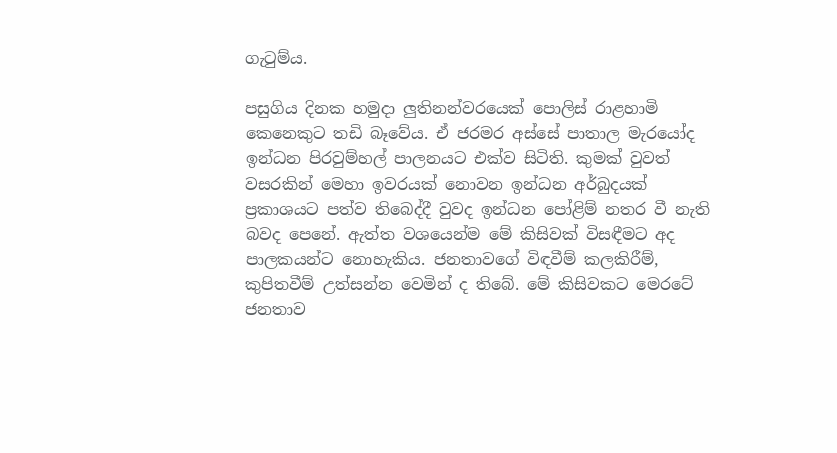ගැටුම්ය.

පසුගිය දිනක හමුදා ලුතිනන්වරයෙක් පොලිස් රාළහාමි කෙනෙකුට තඩි බෑවේය. ඒ ජරමර අස්සේ පාතාල මැරයෝද ඉන්ධන පිරවුම්හල් පාලනයට එක්ව සිටිති. කුමක් වුවත් වසරකින් මෙහා ඉවරයක් නොවන ඉන්ධන අර්බුදයක් ප්‍රකාශයට පත්ව තිබෙද්දී වුවද ඉන්ධන පෝළිම් නතර වී නැති බවද පෙනේ. ඇත්ත වශයෙන්ම මේ කිසිවක් විසඳීමට අද පාලකයන්ට නොහැකිය. ජනතාවගේ විඳවීම් කලකිරීම්, කුපිතවීම් උත්සන්න වෙමින් ද තිබේ. මේ කිසිවකට මෙරටේ ජනතාව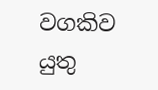වගකිව යුතු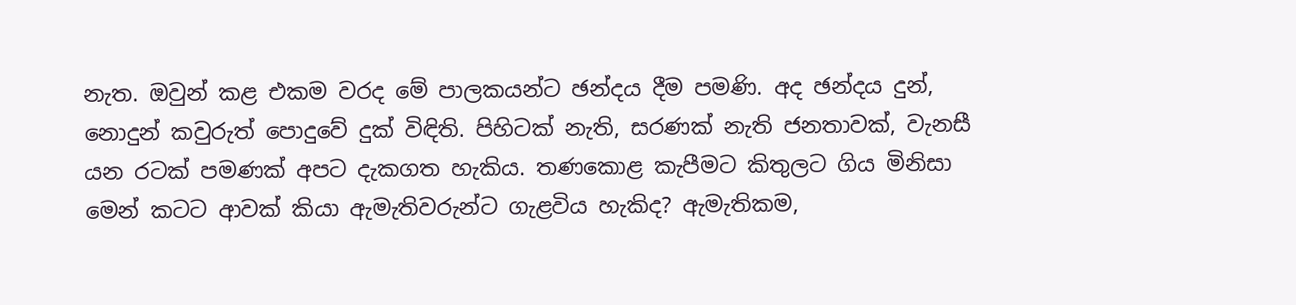නැත. ඔවුන් කළ එකම වරද මේ පාලකයන්ට ඡන්දය දීම පමණි. අද ඡන්දය දුන්, නොදුන් කවුරුත් පොදුවේ දුක් විඳිති. පිහිටක් නැති, සරණක් නැති ජනතාවක්, වැනසී යන රටක් පමණක් අපට දැකගත හැකිය. තණකොළ කැපීමට කිතුලට ගිය මිනිසා මෙන් කටට ආවක් කියා ඇමැතිවරුන්ට ගැළවිය හැකිද? ඇමැතිකම,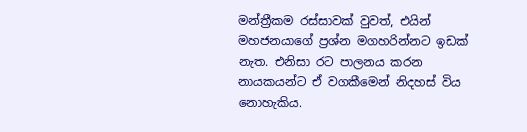මන්ත්‍රීකම රස්සාවක් වුවත්, එයින් මහජනයාගේ ප්‍රශ්න මගහරින්නට ඉඩක් නැත. එනිසා රට පාලනය කරන නායකයන්ට ඒ වගකීමෙන් නිදහස් විය නොහැකිය.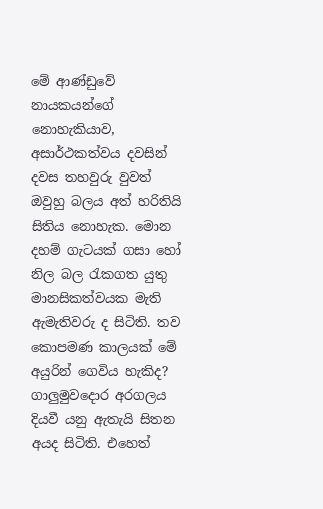මේ ආණ්ඩුවේ නායකයන්ගේ නොහැකියාව, අසාර්ථකත්වය දවසින් දවස තහවුරු වුවත් ඔවුහු බලය අත් හරිතියි සිතිය නොහැක. මොන දහම් ගැටයක් ගසා හෝ නිල බල රැකගත යුතු මානසිකත්වයක මැති ඇමැතිවරු ද සිටිති. තව කොපමණ කාලයක් මේ අයුරින් ගෙවිය හැකිද? ගාලුමුවදොර අරගලය දියවී යනු ඇතැයි සිතන අයද සිටිති. එහෙත්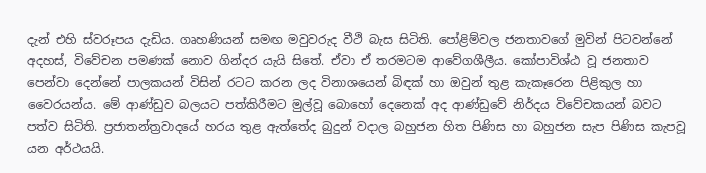දැන් එහි ස්වරූපය දැඩිය. ගෘහණියන් සමඟ මවුවරුද වීථි බැස සිටිති. පෝළිම්වල ජනතාවගේ මුවින් පිටවන්නේ අදහස්, විවේචන පමණක් නොව ගින්දර යැයි සිතේ. ඒවා ඒ තරමටම ආවේගශීලීය. කෝපාවිශ්ඨ වූ ජනතාව පෙන්වා දෙන්නේ පාලකයන් විසින් රටට කරන ලද විනාශයෙන් බිඳක් හා ඔවුන් තුළ කැකෑරෙන පිළිකුල හා වෛරයන්ය. මේ ආණ්ඩුව බලයට පත්කිරීමට මුල්වූ බොහෝ දෙනෙක් අද ආණ්ඩුවේ නිර්දය විවේචකයන් බවට පත්ව සිටිති. ප්‍රජාතන්ත්‍රවාදයේ හරය තුළ ඇත්තේද බුදුන් වදාල බහුජන හිත පිණිස හා බහුජන සැප පිණිස කැපවූ යන අර්ථයයි.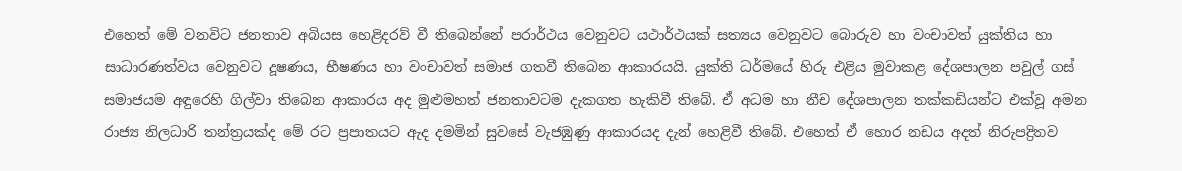එහෙත් මේ වනවිට ජනතාව අබියස හෙළිදරව් වී තිබෙන්නේ පරාර්ථය වෙනුවට යථාර්ථයක් සත්‍යය වෙනුවට බොරුව හා වංචාවත් යුක්තිය හා සාධාරණත්වය වෙනුවට දූෂණය, භීෂණය හා වංචාවත් සමාජ ගතවී තිබෙන ආකාරයයි. යුක්ති ධර්මයේ හිරු එළිය මුවාකළ දේශපාලන පවුල් ගස් සමාජයම අඳුරෙහි ගිල්වා තිබෙන ආකාරය අද මුළුමහත් ජනතාවටම දැකගත හැකිවී තිබේ. ඒ අධම හා නීච දේශපාලන තක්කඩියන්ට එක්වූ අමන රාජ්‍ය නිලධාරි තන්ත්‍රයක්ද මේ රට ප්‍රපාතයට ඇද දමමින් සුවසේ වැජඹුණු ආකාරයද දැන් හෙළිවී තිබේ. එහෙත් ඒ හොර නඩය අදත් නිරුපද්‍රිතව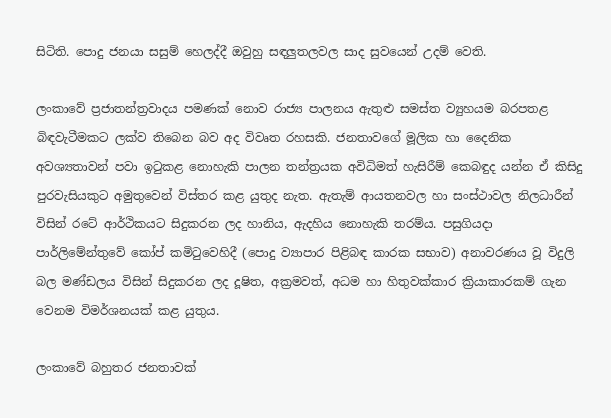සිටිති. පොදු ජනයා සසුම් හෙලද්දී ඔවුහු සඳලුතලවල සාද සුවයෙන් උදම් වෙති.

ලංකාවේ ප්‍රජාතන්ත්‍රවාදය පමණක් නොව රාජ්‍ය පාලනය ඇතුළු සමස්ත ව්‍යුහයම බරපතළ බිඳවැටීමකට ලක්ව තිබෙන බව අද විවෘත රහසකි. ජනතාවගේ මූලික හා දෛනික අවශ්‍යතාවන් පවා ඉටුකළ නොහැකි පාලන තන්ත්‍රයක අවිධිමත් හැසිරීම් කෙබඳුද යන්න ඒ කිසිදු පුරවැසියකුට අමුතුවෙන් විස්තර කළ යුතුද නැත. ඇතැම් ආයතනවල හා සංස්ථාවල නිලධාරීන් විසින් රටේ ආර්ථිකයට සිදුකරන ලද හානිය, ඇදහිය නොහැකි තරම්ය. පසුගියදා පාර්ලිමේන්තුවේ කෝප් කමිටුවෙහිදී (පොදු ව්‍යාපාර පිළිබඳ කාරක සභාව) අනාවරණය වූ විදුලි බල මණ්ඩලය විසින් සිදුකරන ලද දූෂිත, අක්‍රමවත්, අධම හා හිතුවක්කාර ක්‍රියාකාරකම් ගැන වෙනම විමර්ශනයක් කළ යුතුය.

ලංකාවේ බහුතර ජනතාවක්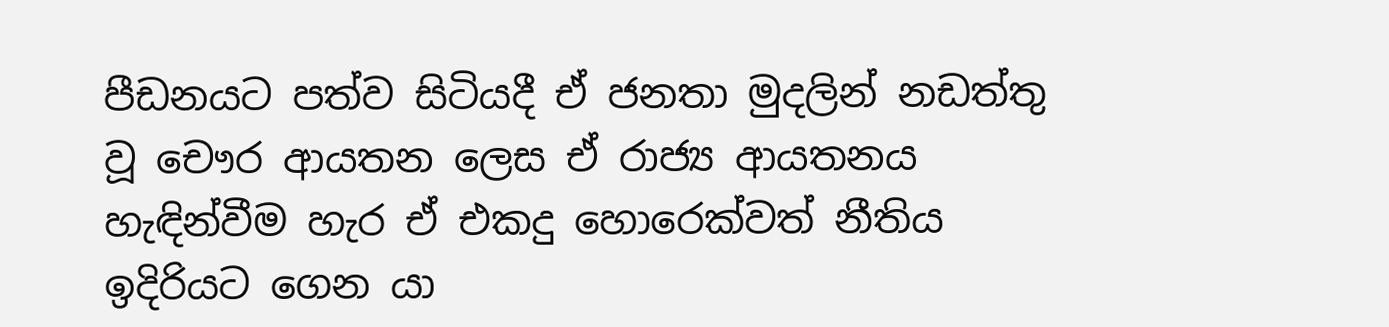පීඩනයට පත්ව සිටියදී ඒ ජනතා මුදලින් නඩත්තු වූ චෞර ආයතන ලෙස ඒ රාජ්‍ය ආයතනය හැඳින්වීම හැර ඒ එකදු හොරෙක්වත් නීතිය ඉදිරියට ගෙන යා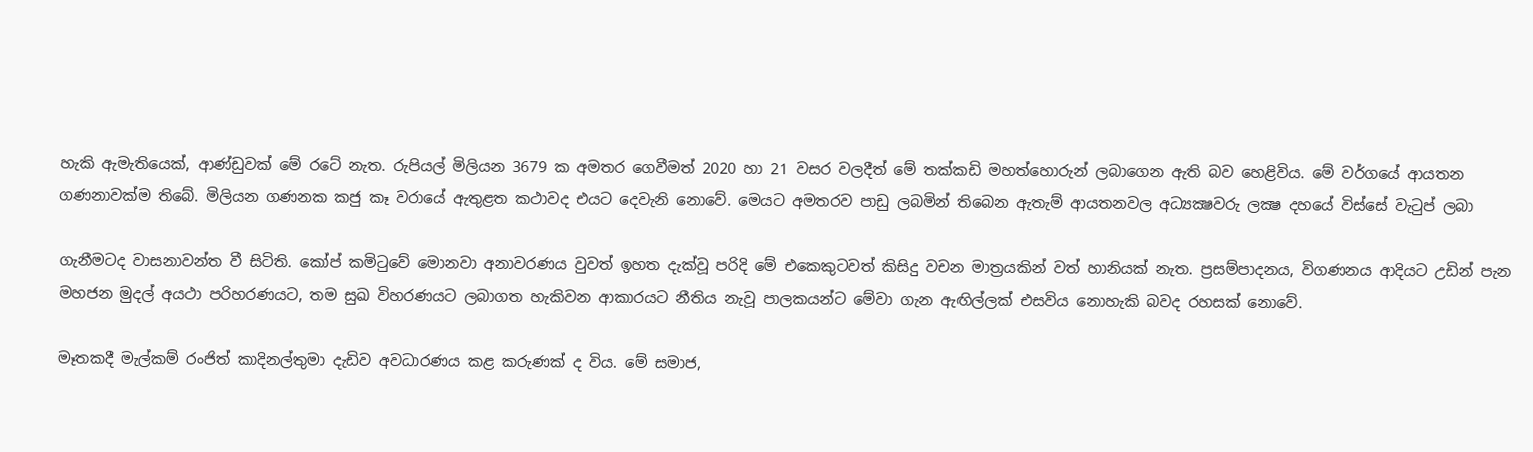හැකි ඇමැතියෙක්, ආණ්ඩුවක් මේ රටේ නැත. රුපියල් මිලියන 3679 ක අමතර ගෙවීමත් 2020 හා 21 වසර වලදීත් මේ තක්කඩි මහත්හොරුන් ලබාගෙන ඇති බව හෙළිවිය. මේ වර්ගයේ ආයතන ගණනාවක්ම තිබේ. මිලියන ගණනක කජු කෑ වරායේ ඇතුළත කථාවද එයට දෙවැනි නොවේ. මෙයට අමතරව පාඩු ලබමින් තිබෙන ඇතැම් ආයතනවල අධ්‍යක්‍ෂවරු ලක්‍ෂ දහයේ විස්සේ වැටුප් ලබා

ගැනීමටද වාසනාවන්ත වී සිටිති. කෝප් කමිටුවේ මොනවා අනාවරණය වුවත් ඉහත දැක්වූ පරිදි මේ එකෙකුටවත් කිසිදු වචන මාත්‍රයකින් වත් හානියක් නැත. ප්‍රසම්පාදනය, විගණනය ආදියට උඩින් පැන මහජන මුදල් අයථා පරිහරණයට, තම සුඛ විහරණයට ලබාගත හැකිවන ආකාරයට නීතිය නැවූ පාලකයන්ට මේවා ගැන ඇඟිල්ලක් එසවිය නොහැකි බවද රහසක් නොවේ.

මෑතකදී මැල්කම් රංජිත් කාදිනල්තුමා දැඩිව අවධාරණය කළ කරුණක් ද විය. මේ සමාජ,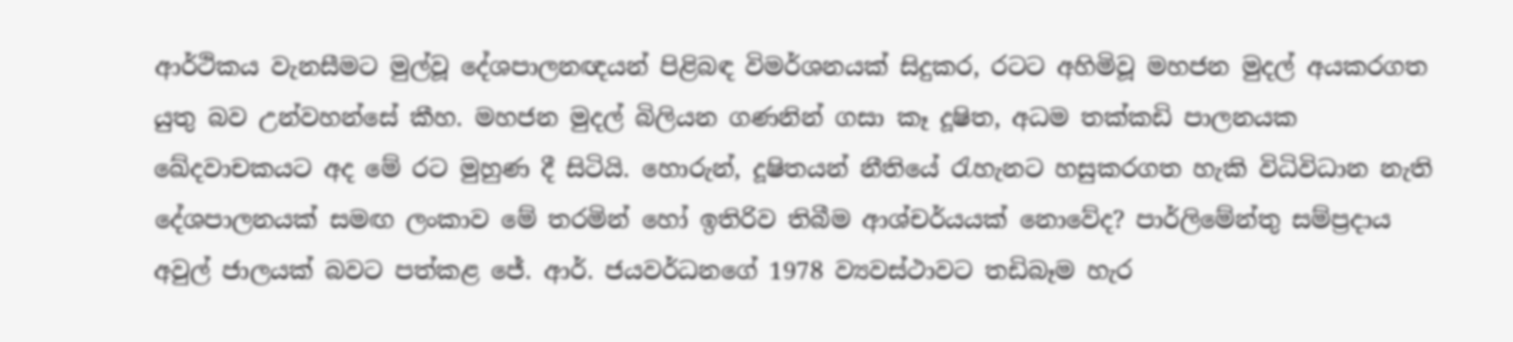ආර්ථිකය වැනසීමට මුල්වූ දේශපාලනඥයන් පිළිබඳ විමර්ශනයක් සිදුකර, රටට අහිමිවූ මහජන මුදල් අයකරගත යුතු බව උන්වහන්සේ කීහ. මහජන මුදල් බිලියන ගණනින් ගසා කෑ දූෂිත, අධම තක්කඩි පාලනයක ඛේදවාචකයට අද මේ රට මුහුණ දී සිටියි. හොරුන්, දූෂිතයන් නීතියේ රැහැනට හසුකරගත හැකි විධිවිධාන නැති දේශපාලනයක් සමඟ ලංකාව මේ තරමින් හෝ ඉතිරිව තිබීම ආශ්චර්යයක් නොවේද? පාර්ලිමේන්තු සම්ප්‍රදාය අවුල් ජාලයක් බවට පත්කළ ජේ. ආර්. ජයවර්ධනගේ 1978 ව්‍යවස්ථාවට තඩිබෑම හැර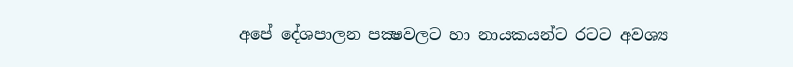අපේ දේශපාලන පක්‍ෂවලට හා නායකයන්ට රටට අවශ්‍ය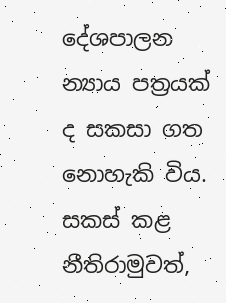දේශපාලන න්‍යාය පත්‍රයක් ද සකසා ගත නොහැකි විය. සකස් කළ නීතිරාමුවත්,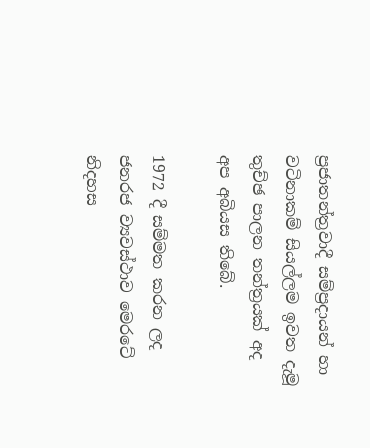ප්‍රජාතන්ත්‍රවාදී සම්ප්‍රදායන් හා වටිනාකම් සියල්ලම ඉවත දැමූ තුච්ඡ පාලන තන්ත්‍රයක් අද අප අබියස තිබේ.

1972 දී සම්මත කරන ලද ජනරජ ව්‍යවස්ථාව මෙරටේ නිදහස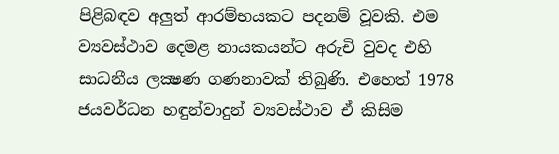පිළිබඳව අලුත් ආරම්භයකට පදනම් වූවකි. එම ව්‍යවස්ථාව දෙමළ නායකයන්ට අරුචි වුවද එහි සාධනීය ලක්‍ෂණ ගණනාවක් තිබුණි. එහෙත් 1978 ජයවර්ධන හඳුන්වාදුන් ව්‍යවස්ථාව ඒ කිසිම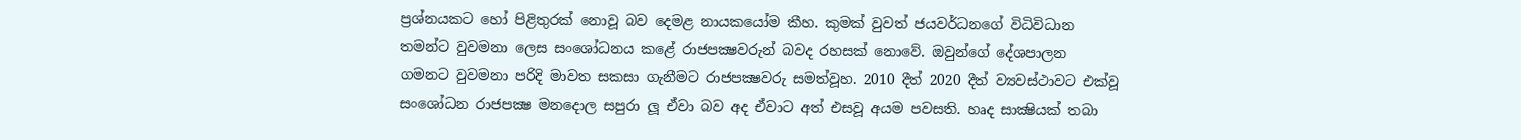ප්‍රශ්නයකට හෝ පිළිතුරක් නොවූ බව දෙමළ නායකයෝම කීහ. කුමක් වුවත් ජයවර්ධනගේ විධිවිධාන තමන්ට වුවමනා ලෙස සංශෝධනය කළේ රාජපක්‍ෂවරුන් බවද රහසක් නොවේ. ඔවුන්ගේ දේශපාලන ගමනට වුවමනා පරිදි මාවත සකසා ගැනීමට රාජපක්‍ෂවරු සමත්වූහ. 2010 දීත් 2020 දීත් ව්‍යවස්ථාවට එක්වූ සංශෝධන රාජපක්‍ෂ මනදොල සපුරා ලූ ඒවා බව අද ඒවාට අත් එසවූ අයම පවසති. හෘද සාක්‍ෂියක් තබා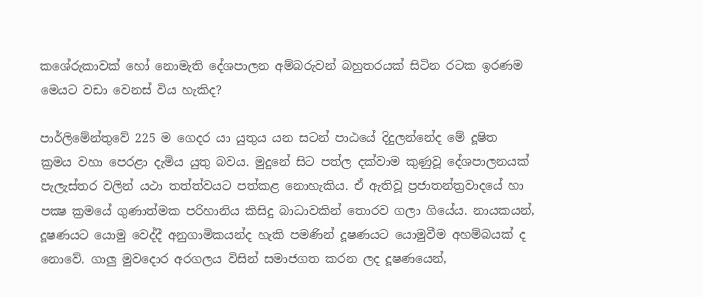කශේරුකාවක් හෝ නොමැති දේශපාලන අම්බරුවන් බහුතරයක් සිටින රටක ඉරණම මෙයට වඩා වෙනස් විය හැකිද?

පාර්ලිමේන්තුවේ 225 ම ගෙදර යා යුතුය යන සටන් පාඨයේ දිදුලන්නේද මේ දූෂිත ක්‍රමය වහා පෙරළා දැමිය යුතු බවය. මුදුනේ සිට පත්ල දක්වාම කුණුවූ දේශපාලනයක් පැලැස්තර වලින් යථා තත්ත්වයට පත්කළ නොහැකිය. ඒ ඇතිවූ ප්‍රජාතන්ත්‍රවාදයේ හා පක්‍ෂ ක්‍රමයේ ගුණාත්මක පරිහානිය කිසිදු බාධාවකින් තොරව ගලා ගියේය. නායකයන්, දූෂණයට යොමු වෙද්දී අනුගාමිකයන්ද හැකි පමණින් දූෂණයට යොමුවීම අහම්බයක් ද නොවේ. ගාලු මුවදොර අරගලය විසින් සමාජගත කරන ලද දූෂණයෙන්,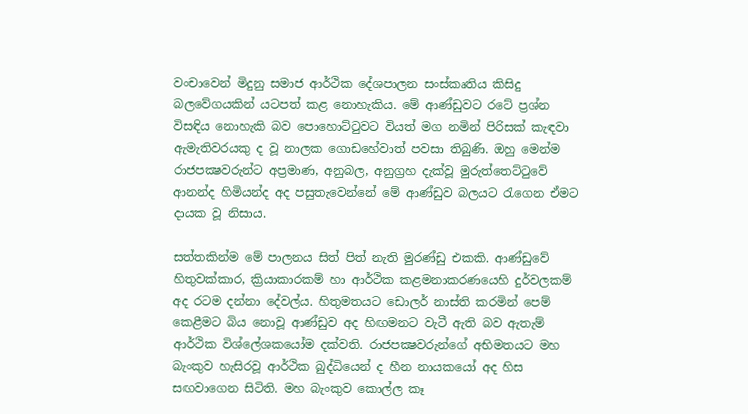වංචාවෙන් මිදුනු සමාජ ආර්ථික දේශපාලන සංස්කෘතිය කිසිදු බලවේගයකින් යටපත් කළ නොහැකිය. මේ ආණ්ඩුවට රටේ ප්‍රශ්න විසඳිය නොහැකි බව පොහොට්ටුවට වියත් මග නමින් පිරිසක් කැඳවා ඇමැතිවරයකු ද වූ නාලක ගොඩහේවාත් පවසා තිබුණි. ඔහු මෙන්ම රාජපක්‍ෂවරුන්ට අප්‍රමාණ, අනුබල, අනුග්‍රහ දැක්වූ මුරුත්තෙට්ටුවේ ආනන්ද හිමියන්ද අද පසුතැවෙන්නේ මේ ආණ්ඩුව බලයට රැගෙන ඒමට දායක වූ නිසාය.

සත්තකින්ම මේ පාලනය සිත් පිත් නැති මුරණ්ඩු එකකි. ආණ්ඩුවේ හිතුවක්කාර, ක්‍රියාකාරකම් හා ආර්ථික කළමනාකරණයෙහි දුර්වලකම් අද රටම දන්නා දේවල්ය. හිතුමතයට ඩොලර් නාස්ති කරමින් පෙම් කෙළීමට බිය නොවූ ආණ්ඩුව අද හිඟමනට වැටී ඇති බව ඇතැම් ආර්ථික විශ්ලේශකයෝම දක්වති. රාජපක්‍ෂවරුන්ගේ අභිමතයට මහ බැංකුව හැසිරවූ ආර්ථික බුද්ධියෙන් ද හීන නායකයෝ අද හිස සඟවාගෙන සිටිති. මහ බැංකුව කොල්ල කෑ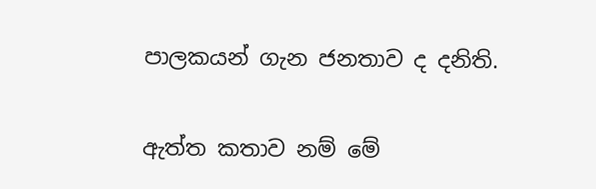පාලකයන් ගැන ජනතාව ද දනිති.

ඇත්ත කතාව නම් මේ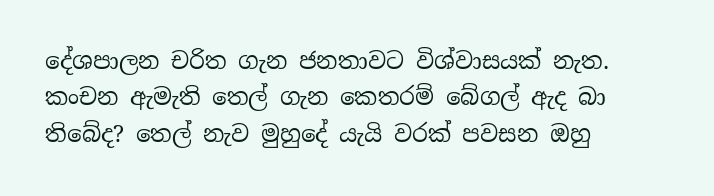දේශපාලන චරිත ගැන ජනතාවට විශ්වාසයක් නැත. කංචන ඇමැති තෙල් ගැන කෙතරම් බේගල් ඇද බා තිබේද? තෙල් නැව මුහුදේ යැයි වරක් පවසන ඔහු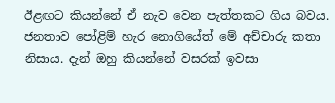ඊළඟට කියන්නේ ඒ නැව වෙන පැත්තකට ගිය බවය. ජනතාව පෝළිම් හැර නොගියේත් මේ අච්චාරු කතා නිසාය. දැන් ඔහු කියන්නේ වසරක් ඉවසා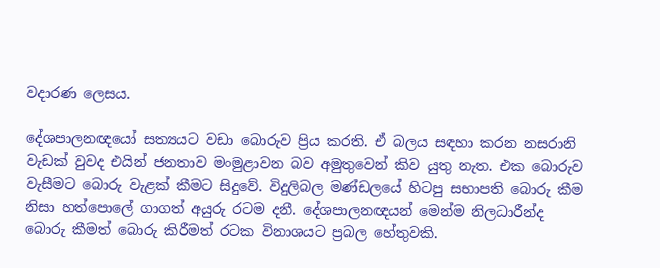වදාරණ ලෙසය.

දේශපාලනඥයෝ සත්‍යයට වඩා බොරුව ප්‍රිය කරති. ඒ බලය සඳහා කරන නසරානි වැඩක් වුවද එයින් ජනතාව මංමුළාවන බව අමුතුවෙන් කිව යුතු නැත. එක බොරුව වැසීමට බොරු වැළක් කීමට සිදුවේ. විදුලිබල මණ්ඩලයේ හිටපු සභාපති බොරු කීම නිසා හත්පොලේ ගාගත් අයුරු රටම දනී. දේශපාලනඥයන් මෙන්ම නිලධාරීන්ද බොරු කීමත් බොරු කිරීමත් රටක විනාශයට ප්‍රබල හේතුවකි.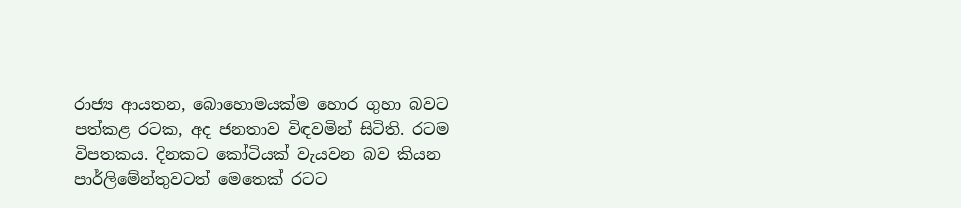රාජ්‍ය ආයතන, බොහොමයක්ම හොර ගුහා බවට පත්කළ රටක, අද ජනතාව විඳවමින් සිටිති. රටම විපතකය. දිනකට කෝටියක් වැයවන බව කියන පාර්ලිමේන්තුවටත් මෙතෙක් රටට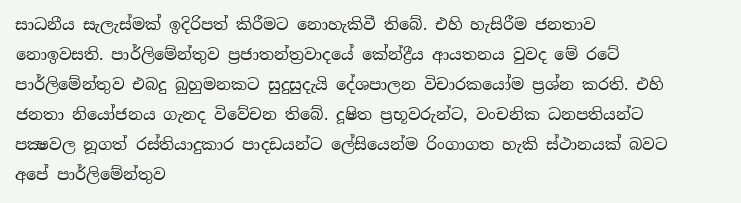සාධනීය සැලැස්මක් ඉදිරිපත් කිරීමට නොහැකිවී තිබේ. එහි හැසිරීම ජනතාව නොඉවසති. පාර්ලිමේන්තුව ප්‍රජාතන්ත්‍රවාදයේ කේන්ද්‍රීය ආයතනය වුවද මේ රටේ පාර්ලිමේන්තුව එබදු බුහුමනකට සුදුසුදැයි දේශපාලන විචාරකයෝම ප්‍රශ්න කරති. එහි ජනතා නියෝජනය ගැනද විවේචන තිබේ. දූෂිත ප්‍රභූවරුන්ට, වංචනික ධනපතියන්ට පක්‍ෂවල නූගත් රස්තියාදුකාර පාදඩයන්ට ලේසියෙන්ම රිංගාගත හැකි ස්ථානයක් බවට අපේ පාර්ලිමේන්තුව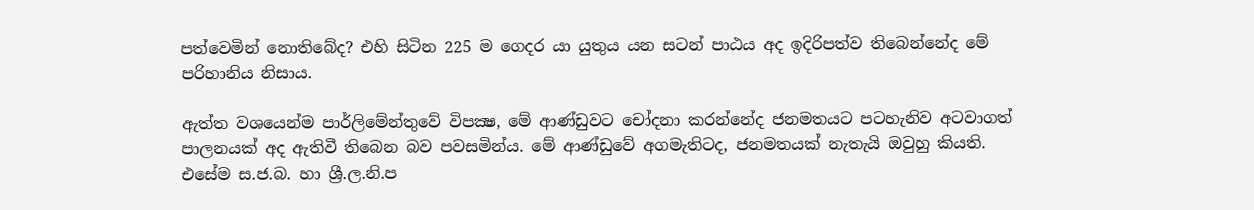පත්වෙමින් නොතිබේද? එහි සිටින 225 ම ගෙදර යා යුතුය යන සටන් පාඨය අද ඉදිරිපත්ව තිබෙන්නේද මේ පරිහානිය නිසාය.

ඇත්ත වශයෙන්ම පාර්ලිමේන්තුවේ විපක්‍ෂ, මේ ආණ්ඩුවට චෝදනා කරන්නේද ජනමතයට පටහැනිව අටවාගත් පාලනයක් අද ඇතිවී තිබෙන බව පවසමින්ය. මේ ආණ්ඩුවේ අගමැතිටද, ජනමතයක් නැතැයි ඔවුහු කියති. එසේම ස.ජ.බ. හා ශ්‍රී.ල.නි.ප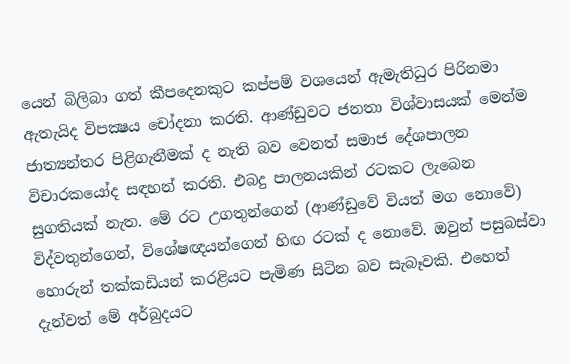යෙන් බිලිබා ගත් කීපදෙනකුට කප්පම් වශයෙන් ඇමැතිධුර පිරිනමා ඇතැයිද විපක්‍ෂය චෝදනා කරති. ආණ්ඩුවට ජනතා විශ්වාසයක් මෙන්ම ජාත්‍යන්තර පිළිගැනීමක් ද නැති බව වෙනත් සමාජ දේශපාලන විචාරකයෝද සඳහන් කරති. එබදු පාලනයකින් රටකට ලැබෙන සුගතියක් නැත. මේ රට උගතුන්ගෙන් (ආණ්ඩුවේ වියත් මග නොවේ) විද්වතුන්ගෙන්, විශේෂඥයන්ගෙන් හිඟ රටක් ද නොවේ. ඔවුන් පසුබස්වා හොරුන් තක්කඩියන් කරළියට පැමිණ සිටින බව සැබෑවකි. එහෙත් දැන්වත් මේ අර්බුදයට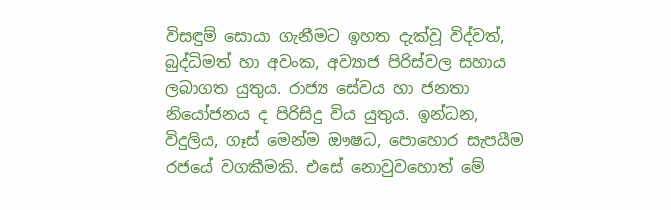විසඳුම් සොයා ගැනීමට ඉහත දැක්වූ විද්වත්, බුද්ධිමත් හා අවංක, අව්‍යාජ පිරිස්වල සහාය ලබාගත යුතුය. රාජ්‍ය සේවය හා ජනතා නියෝජනය ද පිරිසිදු විය යුතුය. ඉන්ධන, විදුලිය, ගෑස් මෙන්ම ඖෂධ, පොහොර සැපයීම රජයේ වගකීමකි. එසේ නොවුවහොත් මේ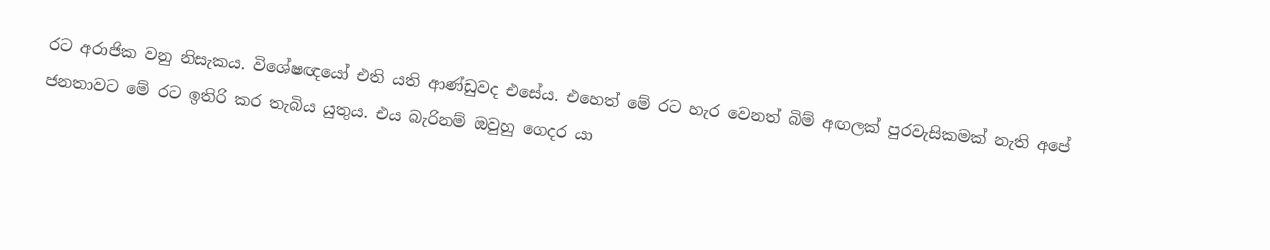රට අරාජික වනු නිසැකය. විශේෂඥයෝ එති යති ආණ්ඩුවද එසේය. එහෙත් මේ රට හැර වෙනත් බිම් අඟලක් පුරවැසිකමක් නැති අපේ ජනතාවට මේ රට ඉතිරි කර තැබිය යුතුය. එය බැරිනම් ඔවුහු ගෙදර යා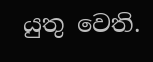යුතු වෙති.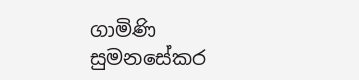ගාමිණි සුමනසේකර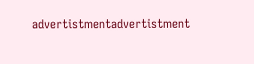advertistmentadvertistment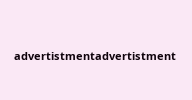advertistmentadvertistment